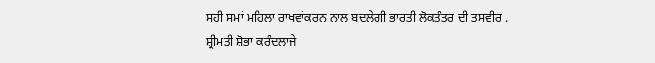ਸਹੀ ਸਮਾਂ ਮਹਿਲਾ ਰਾਖਵਾਂਕਰਨ ਨਾਲ ਬਦਲੇਗੀ ਭਾਰਤੀ ਲੋਕਤੰਤਰ ਦੀ ਤਸਵੀਰ .
ਸ਼੍ਰੀਮਤੀ ਸ਼ੋਭਾ ਕਰੰਦਲਾਜੇ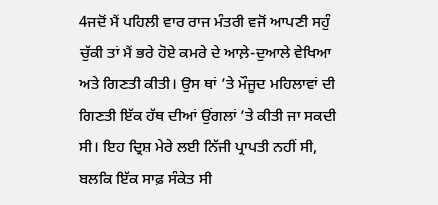4ਜਦੋਂ ਮੈਂ ਪਹਿਲੀ ਵਾਰ ਰਾਜ ਮੰਤਰੀ ਵਜੋਂ ਆਪਣੀ ਸਹੁੰ ਚੁੱਕੀ ਤਾਂ ਮੈਂ ਭਰੇ ਹੋਏ ਕਮਰੇ ਦੇ ਆਲ਼ੇ-ਦੁਆਲੇ ਵੇਖਿਆ ਅਤੇ ਗਿਣਤੀ ਕੀਤੀ। ਉਸ ਥਾਂ ’ਤੇ ਮੌਜੂਦ ਮਹਿਲਾਵਾਂ ਦੀ ਗਿਣਤੀ ਇੱਕ ਹੱਥ ਦੀਆਂ ਉਂਗਲਾਂ ’ਤੇ ਕੀਤੀ ਜਾ ਸਕਦੀ ਸੀ। ਇਹ ਦ੍ਰਿਸ਼ ਮੇਰੇ ਲਈ ਨਿੱਜੀ ਪ੍ਰਾਪਤੀ ਨਹੀਂ ਸੀ, ਬਲਕਿ ਇੱਕ ਸਾਫ਼ ਸੰਕੇਤ ਸੀ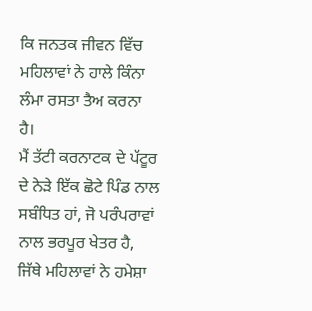ਕਿ ਜਨਤਕ ਜੀਵਨ ਵਿੱਚ ਮਹਿਲਾਵਾਂ ਨੇ ਹਾਲੇ ਕਿੰਨਾ ਲੰਮਾ ਰਸਤਾ ਤੈਅ ਕਰਨਾ ਹੈ।
ਮੈਂ ਤੱਟੀ ਕਰਨਾਟਕ ਦੇ ਪੱਟੂਰ ਦੇ ਨੇੜੇ ਇੱਕ ਛੋਟੇ ਪਿੰਡ ਨਾਲ ਸਬੰਧਿਤ ਹਾਂ, ਜੋ ਪਰੰਪਰਾਵਾਂ ਨਾਲ ਭਰਪੂਰ ਖੇਤਰ ਹੈ, ਜਿੱਥੇ ਮਹਿਲਾਵਾਂ ਨੇ ਹਮੇਸ਼ਾ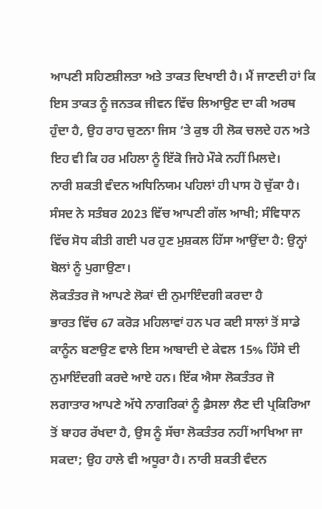ਆਪਣੀ ਸਹਿਣਸ਼ੀਲਤਾ ਅਤੇ ਤਾਕਤ ਦਿਖਾਈ ਹੈ। ਮੈਂ ਜਾਣਦੀ ਹਾਂ ਕਿ ਇਸ ਤਾਕਤ ਨੂੰ ਜਨਤਕ ਜੀਵਨ ਵਿੱਚ ਲਿਆਉਣ ਦਾ ਕੀ ਅਰਥ ਹੁੰਦਾ ਹੈ, ਉਹ ਰਾਹ ਚੁਣਨਾ ਜਿਸ ’ਤੇ ਕੁਝ ਹੀ ਲੋਕ ਚਲਦੇ ਹਨ ਅਤੇ ਇਹ ਵੀ ਕਿ ਹਰ ਮਹਿਲਾ ਨੂੰ ਇੱਕੋ ਜਿਹੇ ਮੌਕੇ ਨਹੀਂ ਮਿਲਦੇ।
ਨਾਰੀ ਸ਼ਕਤੀ ਵੰਦਨ ਅਧਿਨਿਯਮ ਪਹਿਲਾਂ ਹੀ ਪਾਸ ਹੋ ਚੁੱਕਾ ਹੈ। ਸੰਸਦ ਨੇ ਸਤੰਬਰ 2023 ਵਿੱਚ ਆਪਣੀ ਗੱਲ ਆਖੀ; ਸੰਵਿਧਾਨ ਵਿੱਚ ਸੋਧ ਕੀਤੀ ਗਈ ਪਰ ਹੁਣ ਮੁਸ਼ਕਲ ਹਿੱਸਾ ਆਉਂਦਾ ਹੈ: ਉਨ੍ਹਾਂ ਬੋਲਾਂ ਨੂੰ ਪੁਗਾਉਣਾ।
ਲੋਕਤੰਤਰ ਜੋ ਆਪਣੇ ਲੋਕਾਂ ਦੀ ਨੁਮਾਇੰਦਗੀ ਕਰਦਾ ਹੈ
ਭਾਰਤ ਵਿੱਚ 67 ਕਰੋੜ ਮਹਿਲਾਵਾਂ ਹਨ ਪਰ ਕਈ ਸਾਲਾਂ ਤੋਂ ਸਾਡੇ ਕਾਨੂੰਨ ਬਣਾਉਣ ਵਾਲੇ ਇਸ ਆਬਾਦੀ ਦੇ ਕੇਵਲ 15% ਹਿੱਸੇ ਦੀ ਨੁਮਾਇੰਦਗੀ ਕਰਦੇ ਆਏ ਹਨ। ਇੱਕ ਐਸਾ ਲੋਕਤੰਤਰ ਜੋ ਲਗਾਤਾਰ ਆਪਣੇ ਅੱਧੇ ਨਾਗਰਿਕਾਂ ਨੂੰ ਫ਼ੈਸਲਾ ਲੈਣ ਦੀ ਪ੍ਰਕਿਰਿਆ ਤੋਂ ਬਾਹਰ ਰੱਖਦਾ ਹੈ, ਉਸ ਨੂੰ ਸੱਚਾ ਲੋਕਤੰਤਰ ਨਹੀਂ ਆਖਿਆ ਜਾ ਸਕਦਾ; ਉਹ ਹਾਲੇ ਵੀ ਅਧੂਰਾ ਹੈ। ਨਾਰੀ ਸ਼ਕਤੀ ਵੰਦਨ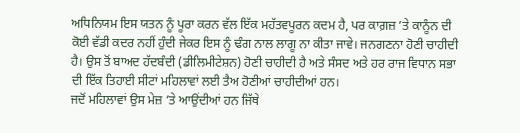ਅਧਿਨਿਯਮ ਇਸ ਯਤਨ ਨੂੰ ਪੂਰਾ ਕਰਨ ਵੱਲ ਇੱਕ ਮਹੱਤਵਪੂਰਨ ਕਦਮ ਹੈ, ਪਰ ਕਾਗ਼ਜ਼ ’ਤੇ ਕਾਨੂੰਨ ਦੀ ਕੋਈ ਵੱਡੀ ਕਦਰ ਨਹੀਂ ਹੁੰਦੀ ਜੇਕਰ ਇਸ ਨੂੰ ਢੰਗ ਨਾਲ ਲਾਗੂ ਨਾ ਕੀਤਾ ਜਾਵੇ। ਜਨਗਣਨਾ ਹੋਣੀ ਚਾਹੀਦੀ ਹੈ। ਉਸ ਤੋਂ ਬਾਅਦ ਹੱਦਬੰਦੀ (ਡੀਲਿਮੀਟੇਸ਼ਨ) ਹੋਣੀ ਚਾਹੀਦੀ ਹੈ ਅਤੇ ਸੰਸਦ ਅਤੇ ਹਰ ਰਾਜ ਵਿਧਾਨ ਸਭਾ ਦੀ ਇੱਕ ਤਿਹਾਈ ਸੀਟਾਂ ਮਹਿਲਾਵਾਂ ਲਈ ਤੈਅ ਹੋਣੀਆਂ ਚਾਹੀਦੀਆਂ ਹਨ।
ਜਦੋਂ ਮਹਿਲਾਵਾਂ ਉਸ ਮੇਜ਼ ’ਤੇ ਆਉਂਦੀਆਂ ਹਨ ਜਿੱਥੇ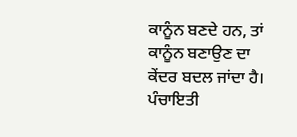ਕਾਨੂੰਨ ਬਣਦੇ ਹਨ, ਤਾਂ ਕਾਨੂੰਨ ਬਣਾਉਣ ਦਾ ਕੇਂਦਰ ਬਦਲ ਜਾਂਦਾ ਹੈ। ਪੰਚਾਇਤੀ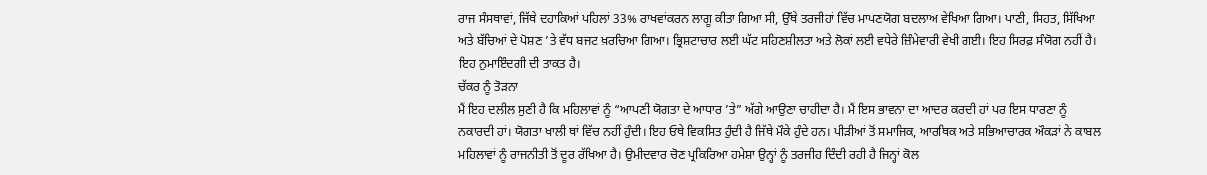ਰਾਜ ਸੰਸਥਾਵਾਂ, ਜਿੱਥੇ ਦਹਾਕਿਆਂ ਪਹਿਲਾਂ 33% ਰਾਖਵਾਂਕਰਨ ਲਾਗੂ ਕੀਤਾ ਗਿਆ ਸੀ, ਉੱਥੇ ਤਰਜੀਹਾਂ ਵਿੱਚ ਮਾਪਣਯੋਗ ਬਦਲਾਅ ਵੇਖਿਆ ਗਿਆ। ਪਾਣੀ, ਸਿਹਤ, ਸਿੱਖਿਆ ਅਤੇ ਬੱਚਿਆਂ ਦੇ ਪੋਸ਼ਣ ’ਤੇ ਵੱਧ ਬਜਟ ਖ਼ਰਚਿਆ ਗਿਆ। ਭ੍ਰਿਸ਼ਟਾਚਾਰ ਲਈ ਘੱਟ ਸਹਿਣਸ਼ੀਲਤਾ ਅਤੇ ਲੋਕਾਂ ਲਈ ਵਧੇਰੇ ਜ਼ਿੰਮੇਵਾਰੀ ਵੇਖੀ ਗਈ। ਇਹ ਸਿਰਫ਼ ਸੰਯੋਗ ਨਹੀਂ ਹੈ। ਇਹ ਨੁਮਾਇੰਦਗੀ ਦੀ ਤਾਕਤ ਹੈ।
ਚੱਕਰ ਨੂੰ ਤੋੜਨਾ
ਮੈਂ ਇਹ ਦਲੀਲ ਸੁਣੀ ਹੈ ਕਿ ਮਹਿਲਾਵਾਂ ਨੂੰ “ਆਪਣੀ ਯੋਗਤਾ ਦੇ ਆਧਾਰ ’ਤੇ” ਅੱਗੇ ਆਉਣਾ ਚਾਹੀਦਾ ਹੈ। ਮੈਂ ਇਸ ਭਾਵਨਾ ਦਾ ਆਦਰ ਕਰਦੀ ਹਾਂ ਪਰ ਇਸ ਧਾਰਣਾ ਨੂੰ ਨਕਾਰਦੀ ਹਾਂ। ਯੋਗਤਾ ਖਾਲੀ ਥਾਂ ਵਿੱਚ ਨਹੀਂ ਹੁੰਦੀ। ਇਹ ਓਥੇ ਵਿਕਸਿਤ ਹੁੰਦੀ ਹੈ ਜਿੱਥੇ ਮੌਕੇ ਹੁੰਦੇ ਹਨ। ਪੀੜੀਆਂ ਤੋਂ ਸਮਾਜਿਕ, ਆਰਥਿਕ ਅਤੇ ਸਭਿਆਚਾਰਕ ਔਕੜਾਂ ਨੇ ਕਾਬਲ ਮਹਿਲਾਵਾਂ ਨੂੰ ਰਾਜਨੀਤੀ ਤੋਂ ਦੂਰ ਰੱਖਿਆ ਹੈ। ਉਮੀਦਵਾਰ ਚੋਣ ਪ੍ਰਕਿਰਿਆ ਹਮੇਸ਼ਾ ਉਨ੍ਹਾਂ ਨੂੰ ਤਰਜੀਹ ਦਿੰਦੀ ਰਹੀ ਹੈ ਜਿਨ੍ਹਾਂ ਕੋਲ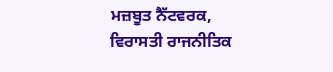ਮਜ਼ਬੂਤ ਨੈੱਟਵਰਕ, ਵਿਰਾਸਤੀ ਰਾਜਨੀਤਿਕ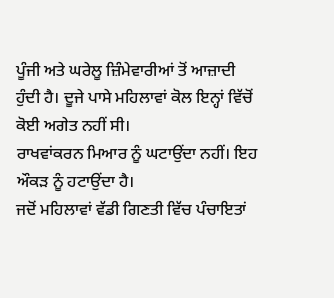ਪੂੰਜੀ ਅਤੇ ਘਰੇਲੂ ਜ਼ਿੰਮੇਵਾਰੀਆਂ ਤੋਂ ਆਜ਼ਾਦੀ ਹੁੰਦੀ ਹੈ। ਦੂਜੇ ਪਾਸੇ ਮਹਿਲਾਵਾਂ ਕੋਲ ਇਨ੍ਹਾਂ ਵਿੱਚੋਂ ਕੋਈ ਅਗੇਤ ਨਹੀਂ ਸੀ।
ਰਾਖਵਾਂਕਰਨ ਮਿਆਰ ਨੂੰ ਘਟਾਉਂਦਾ ਨਹੀਂ। ਇਹ ਔਕੜ ਨੂੰ ਹਟਾਉਂਦਾ ਹੈ।
ਜਦੋਂ ਮਹਿਲਾਵਾਂ ਵੱਡੀ ਗਿਣਤੀ ਵਿੱਚ ਪੰਚਾਇਤਾਂ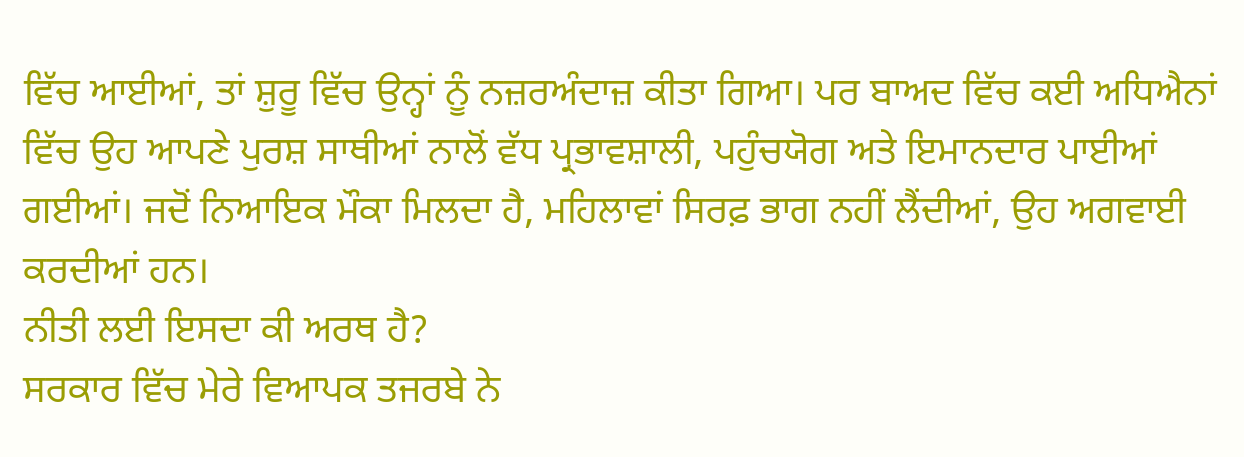ਵਿੱਚ ਆਈਆਂ, ਤਾਂ ਸ਼ੁਰੂ ਵਿੱਚ ਉਨ੍ਹਾਂ ਨੂੰ ਨਜ਼ਰਅੰਦਾਜ਼ ਕੀਤਾ ਗਿਆ। ਪਰ ਬਾਅਦ ਵਿੱਚ ਕਈ ਅਧਿਐਨਾਂ ਵਿੱਚ ਉਹ ਆਪਣੇ ਪੁਰਸ਼ ਸਾਥੀਆਂ ਨਾਲੋਂ ਵੱਧ ਪ੍ਰਭਾਵਸ਼ਾਲੀ, ਪਹੁੰਚਯੋਗ ਅਤੇ ਇਮਾਨਦਾਰ ਪਾਈਆਂ ਗਈਆਂ। ਜਦੋਂ ਨਿਆਇਕ ਮੌਕਾ ਮਿਲਦਾ ਹੈ, ਮਹਿਲਾਵਾਂ ਸਿਰਫ਼ ਭਾਗ ਨਹੀਂ ਲੈਂਦੀਆਂ, ਉਹ ਅਗਵਾਈ ਕਰਦੀਆਂ ਹਨ।
ਨੀਤੀ ਲਈ ਇਸਦਾ ਕੀ ਅਰਥ ਹੈ?
ਸਰਕਾਰ ਵਿੱਚ ਮੇਰੇ ਵਿਆਪਕ ਤਜਰਬੇ ਨੇ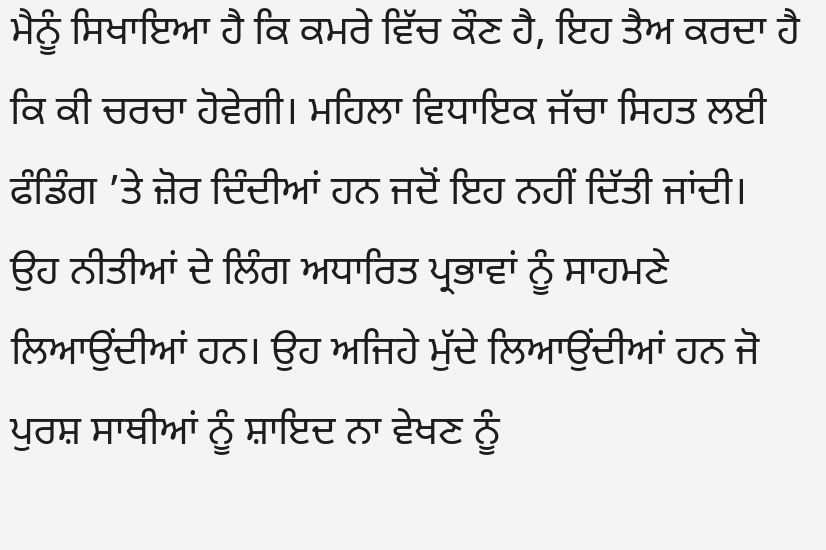ਮੈਨੂੰ ਸਿਖਾਇਆ ਹੈ ਕਿ ਕਮਰੇ ਵਿੱਚ ਕੌਣ ਹੈ, ਇਹ ਤੈਅ ਕਰਦਾ ਹੈ ਕਿ ਕੀ ਚਰਚਾ ਹੋਵੇਗੀ। ਮਹਿਲਾ ਵਿਧਾਇਕ ਜੱਚਾ ਸਿਹਤ ਲਈ ਫੰਡਿੰਗ ’ਤੇ ਜ਼ੋਰ ਦਿੰਦੀਆਂ ਹਨ ਜਦੋਂ ਇਹ ਨਹੀਂ ਦਿੱਤੀ ਜਾਂਦੀ। ਉਹ ਨੀਤੀਆਂ ਦੇ ਲਿੰਗ ਅਧਾਰਿਤ ਪ੍ਰਭਾਵਾਂ ਨੂੰ ਸਾਹਮਣੇ ਲਿਆਉਂਦੀਆਂ ਹਨ। ਉਹ ਅਜਿਹੇ ਮੁੱਦੇ ਲਿਆਉਂਦੀਆਂ ਹਨ ਜੋ ਪੁਰਸ਼ ਸਾਥੀਆਂ ਨੂੰ ਸ਼ਾਇਦ ਨਾ ਵੇਖਣ ਨੂੰ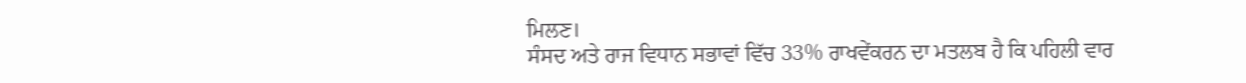ਮਿਲਣ।
ਸੰਸਦ ਅਤੇ ਰਾਜ ਵਿਧਾਨ ਸਭਾਵਾਂ ਵਿੱਚ 33% ਰਾਖਵੇਂਕਰਨ ਦਾ ਮਤਲਬ ਹੈ ਕਿ ਪਹਿਲੀ ਵਾਰ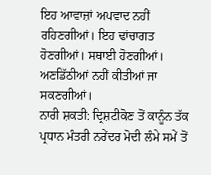ਇਹ ਆਵਾਜ਼ਾਂ ਅਪਵਾਦ ਨਹੀਂ ਰਹਿਣਗੀਆਂ। ਇਹ ਢਾਂਚਾਗਤ ਹੋਣਗੀਆਂ। ਸਥਾਈ ਹੋਣਗੀਆਂ। ਅਣਡਿੱਠੀਆਂ ਨਹੀਂ ਕੀਤੀਆਂ ਜਾ ਸਕਣਗੀਆਂ।
ਨਾਰੀ ਸ਼ਕਤੀ: ਦ੍ਰਿਸ਼ਟੀਕੋਣ ਤੋਂ ਕਾਨੂੰਨ ਤੱਕ
ਪ੍ਰਧਾਨ ਮੰਤਰੀ ਨਰੇਂਦਰ ਮੋਦੀ ਲੰਮੇ ਸਮੇਂ ਤੋਂ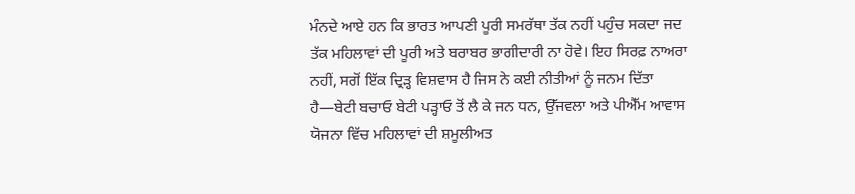ਮੰਨਦੇ ਆਏ ਹਨ ਕਿ ਭਾਰਤ ਆਪਣੀ ਪੂਰੀ ਸਮਰੱਥਾ ਤੱਕ ਨਹੀਂ ਪਹੁੰਚ ਸਕਦਾ ਜਦ ਤੱਕ ਮਹਿਲਾਵਾਂ ਦੀ ਪੂਰੀ ਅਤੇ ਬਰਾਬਰ ਭਾਗੀਦਾਰੀ ਨਾ ਹੋਵੇ। ਇਹ ਸਿਰਫ਼ ਨਾਅਰਾ ਨਹੀਂ, ਸਗੋਂ ਇੱਕ ਦ੍ਰਿੜ੍ਹ ਵਿਸ਼ਵਾਸ ਹੈ ਜਿਸ ਨੇ ਕਈ ਨੀਤੀਆਂ ਨੂੰ ਜਨਮ ਦਿੱਤਾ ਹੈ—ਬੇਟੀ ਬਚਾਓ ਬੇਟੀ ਪੜ੍ਹਾਓ ਤੋਂ ਲੈ ਕੇ ਜਨ ਧਨ, ਉੱਜਵਲਾ ਅਤੇ ਪੀਐੱਮ ਆਵਾਸ ਯੋਜਨਾ ਵਿੱਚ ਮਹਿਲਾਵਾਂ ਦੀ ਸ਼ਮੂਲੀਅਤ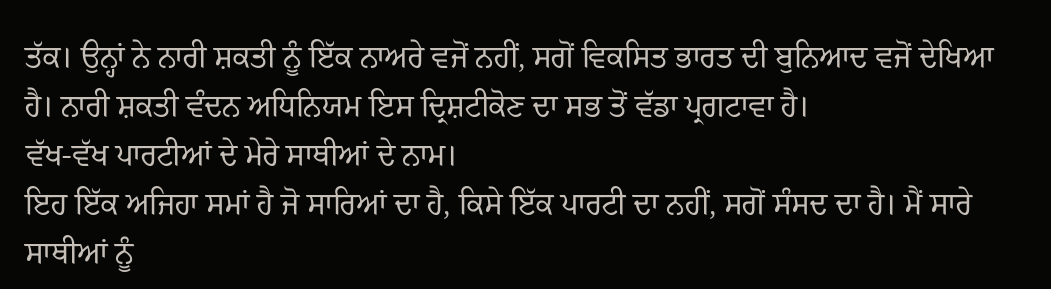ਤੱਕ। ਉਨ੍ਹਾਂ ਨੇ ਨਾਰੀ ਸ਼ਕਤੀ ਨੂੰ ਇੱਕ ਨਾਅਰੇ ਵਜੋਂ ਨਹੀਂ, ਸਗੋਂ ਵਿਕਸਿਤ ਭਾਰਤ ਦੀ ਬੁਨਿਆਦ ਵਜੋਂ ਦੇਖਿਆ ਹੈ। ਨਾਰੀ ਸ਼ਕਤੀ ਵੰਦਨ ਅਧਿਨਿਯਮ ਇਸ ਦ੍ਰਿਸ਼ਟੀਕੋਣ ਦਾ ਸਭ ਤੋਂ ਵੱਡਾ ਪ੍ਰਗਟਾਵਾ ਹੈ।
ਵੱਖ-ਵੱਖ ਪਾਰਟੀਆਂ ਦੇ ਮੇਰੇ ਸਾਥੀਆਂ ਦੇ ਨਾਮ।
ਇਹ ਇੱਕ ਅਜਿਹਾ ਸਮਾਂ ਹੈ ਜੋ ਸਾਰਿਆਂ ਦਾ ਹੈ, ਕਿਸੇ ਇੱਕ ਪਾਰਟੀ ਦਾ ਨਹੀਂ, ਸਗੋਂ ਸੰਸਦ ਦਾ ਹੈ। ਮੈਂ ਸਾਰੇ ਸਾਥੀਆਂ ਨੂੰ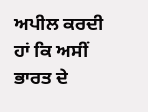ਅਪੀਲ ਕਰਦੀ ਹਾਂ ਕਿ ਅਸੀਂ ਭਾਰਤ ਦੇ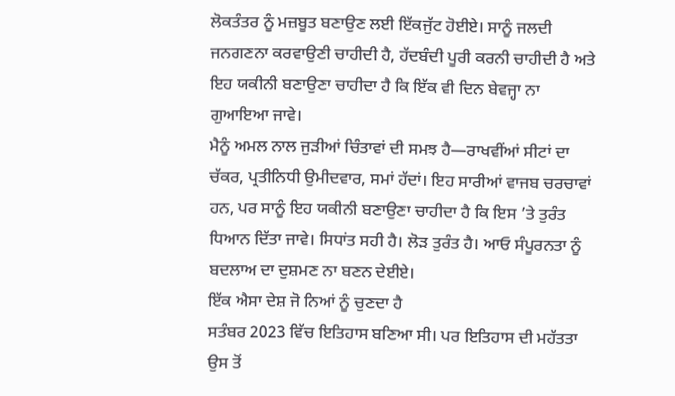ਲੋਕਤੰਤਰ ਨੂੰ ਮਜ਼ਬੂਤ ਬਣਾਉਣ ਲਈ ਇੱਕਜੁੱਟ ਹੋਈਏ। ਸਾਨੂੰ ਜਲਦੀ ਜਨਗਣਨਾ ਕਰਵਾਉਣੀ ਚਾਹੀਦੀ ਹੈ, ਹੱਦਬੰਦੀ ਪੂਰੀ ਕਰਨੀ ਚਾਹੀਦੀ ਹੈ ਅਤੇ ਇਹ ਯਕੀਨੀ ਬਣਾਉਣਾ ਚਾਹੀਦਾ ਹੈ ਕਿ ਇੱਕ ਵੀ ਦਿਨ ਬੇਵਜ੍ਹਾ ਨਾ ਗੁਆਇਆ ਜਾਵੇ।
ਮੈਨੂੰ ਅਮਲ ਨਾਲ ਜੁੜੀਆਂ ਚਿੰਤਾਵਾਂ ਦੀ ਸਮਝ ਹੈ—ਰਾਖਵੀਂਆਂ ਸੀਟਾਂ ਦਾ ਚੱਕਰ, ਪ੍ਰਤੀਨਿਧੀ ਉਮੀਦਵਾਰ, ਸਮਾਂ ਹੱਦਾਂ। ਇਹ ਸਾਰੀਆਂ ਵਾਜਬ ਚਰਚਾਵਾਂ ਹਨ, ਪਰ ਸਾਨੂੰ ਇਹ ਯਕੀਨੀ ਬਣਾਉਣਾ ਚਾਹੀਦਾ ਹੈ ਕਿ ਇਸ ’ਤੇ ਤੁਰੰਤ ਧਿਆਨ ਦਿੱਤਾ ਜਾਵੇ। ਸਿਧਾਂਤ ਸਹੀ ਹੈ। ਲੋੜ ਤੁਰੰਤ ਹੈ। ਆਓ ਸੰਪੂਰਨਤਾ ਨੂੰ ਬਦਲਾਅ ਦਾ ਦੁਸ਼ਮਣ ਨਾ ਬਣਨ ਦੇਈਏ।
ਇੱਕ ਐਸਾ ਦੇਸ਼ ਜੋ ਨਿਆਂ ਨੂੰ ਚੁਣਦਾ ਹੈ
ਸਤੰਬਰ 2023 ਵਿੱਚ ਇਤਿਹਾਸ ਬਣਿਆ ਸੀ। ਪਰ ਇਤਿਹਾਸ ਦੀ ਮਹੱਤਤਾ ਉਸ ਤੋਂ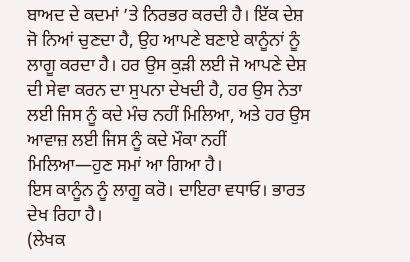ਬਾਅਦ ਦੇ ਕਦਮਾਂ ’ਤੇ ਨਿਰਭਰ ਕਰਦੀ ਹੈ। ਇੱਕ ਦੇਸ਼ ਜੋ ਨਿਆਂ ਚੁਣਦਾ ਹੈ, ਉਹ ਆਪਣੇ ਬਣਾਏ ਕਾਨੂੰਨਾਂ ਨੂੰ ਲਾਗੂ ਕਰਦਾ ਹੈ। ਹਰ ਉਸ ਕੁੜੀ ਲਈ ਜੋ ਆਪਣੇ ਦੇਸ਼ ਦੀ ਸੇਵਾ ਕਰਨ ਦਾ ਸੁਪਨਾ ਦੇਖਦੀ ਹੈ, ਹਰ ਉਸ ਨੇਤਾ ਲਈ ਜਿਸ ਨੂੰ ਕਦੇ ਮੰਚ ਨਹੀਂ ਮਿਲਿਆ, ਅਤੇ ਹਰ ਉਸ ਆਵਾਜ਼ ਲਈ ਜਿਸ ਨੂੰ ਕਦੇ ਮੌਕਾ ਨਹੀਂ ਮਿਲਿਆ—ਹੁਣ ਸਮਾਂ ਆ ਗਿਆ ਹੈ।
ਇਸ ਕਾਨੂੰਨ ਨੂੰ ਲਾਗੂ ਕਰੋ। ਦਾਇਰਾ ਵਧਾਓ। ਭਾਰਤ ਦੇਖ ਰਿਹਾ ਹੈ।
(ਲੇਖਕ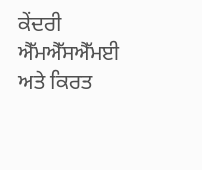ਕੇਂਦਰੀ ਐੱਮਐੱਸਐੱਮਈ ਅਤੇ ਕਿਰਤ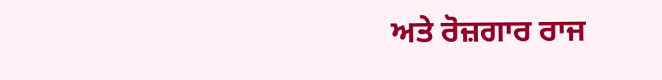ਅਤੇ ਰੋਜ਼ਗਾਰ ਰਾਜ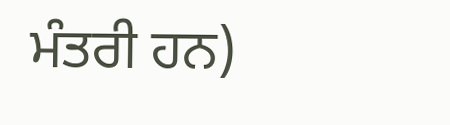ਮੰਤਰੀ ਹਨ)